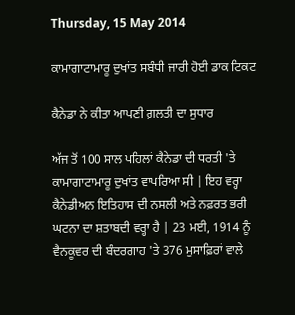Thursday, 15 May 2014

ਕਾਮਾਗਾਟਾਮਾਰੂ ਦੁਖਾਂਤ ਸਬੰਧੀ ਜਾਰੀ ਹੋਈ ਡਾਕ ਟਿਕਟ

ਕੈਨੇਡਾ ਨੇ ਕੀਤਾ ਆਪਣੀ ਗ਼ਲਤੀ ਦਾ ਸੁਧਾਰ

ਅੱਜ ਤੋਂ 100 ਸਾਲ ਪਹਿਲਾਂ ਕੈਨੇਡਾ ਦੀ ਧਰਤੀ 'ਤੇ ਕਾਮਾਗਾਟਾਮਾਰੂ ਦੁਖਾਂਤ ਵਾਪਰਿਆ ਸੀ | ਇਹ ਵਰ੍ਹਾ ਕੈਨੇਡੀਅਨ ਇਤਿਹਾਸ ਦੀ ਨਸਲੀ ਅਤੇ ਨਫ਼ਰਤ ਭਰੀ ਘਟਨਾ ਦਾ ਸ਼ਤਾਬਦੀ ਵਰ੍ਹਾ ਹੈ | 23 ਮਈ, 1914 ਨੂੰ ਵੈਨਕੂਵਰ ਦੀ ਬੰਦਰਗਾਹ 'ਤੇ 376 ਮੁਸਾਫ਼ਿਰਾਂ ਵਾਲੇ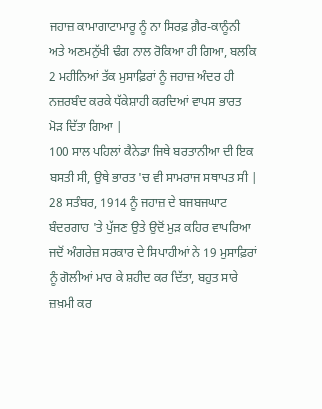ਜਹਾਜ਼ ਕਾਮਾਗਾਟਾਮਾਰੂ ਨੂੰ ਨਾ ਸਿਰਫ਼ ਗ਼ੈਰ-ਕਾਨੂੰਨੀ ਅਤੇ ਅਣਮਨੁੱਖੀ ਢੰਗ ਨਾਲ ਰੋਕਿਆ ਹੀ ਗਿਆ, ਬਲਕਿ 2 ਮਹੀਨਿਆਂ ਤੱਕ ਮੁਸਾਫ਼ਿਰਾਂ ਨੂੰ ਜਹਾਜ਼ ਅੰਦਰ ਹੀ ਨਜ਼ਰਬੰਦ ਕਰਕੇ ਧੱਕੇਸ਼ਾਹੀ ਕਰਦਿਆਂ ਵਾਪਸ ਭਾਰਤ ਮੋੜ ਦਿੱਤਾ ਗਿਆ |
100 ਸਾਲ ਪਹਿਲਾਂ ਕੈਨੇਡਾ ਜਿਥੇ ਬਰਤਾਨੀਆ ਦੀ ਇਕ ਬਸਤੀ ਸੀ, ਉਥੇ ਭਾਰਤ 'ਚ ਵੀ ਸਾਮਰਾਜ ਸਥਾਪਤ ਸੀ | 28 ਸਤੰਬਰ, 1914 ਨੂੰ ਜਹਾਜ਼ ਦੇ ਬਜਬਜਘਾਟ ਬੰਦਰਗਾਹ 'ਤੇ ਪੁੱਜਣ ਉਤੇ ਉਦੋਂ ਮੁੜ ਕਹਿਰ ਵਾਪਰਿਆ ਜਦੋਂ ਅੰਗਰੇਜ਼ ਸਰਕਾਰ ਦੇ ਸਿਪਾਹੀਆਂ ਨੇ 19 ਮੁਸਾਫ਼ਿਰਾਂ ਨੂੰ ਗੋਲੀਆਂ ਮਾਰ ਕੇ ਸ਼ਹੀਦ ਕਰ ਦਿੱਤਾ, ਬਹੁਤ ਸਾਰੇ ਜ਼ਖ਼ਮੀ ਕਰ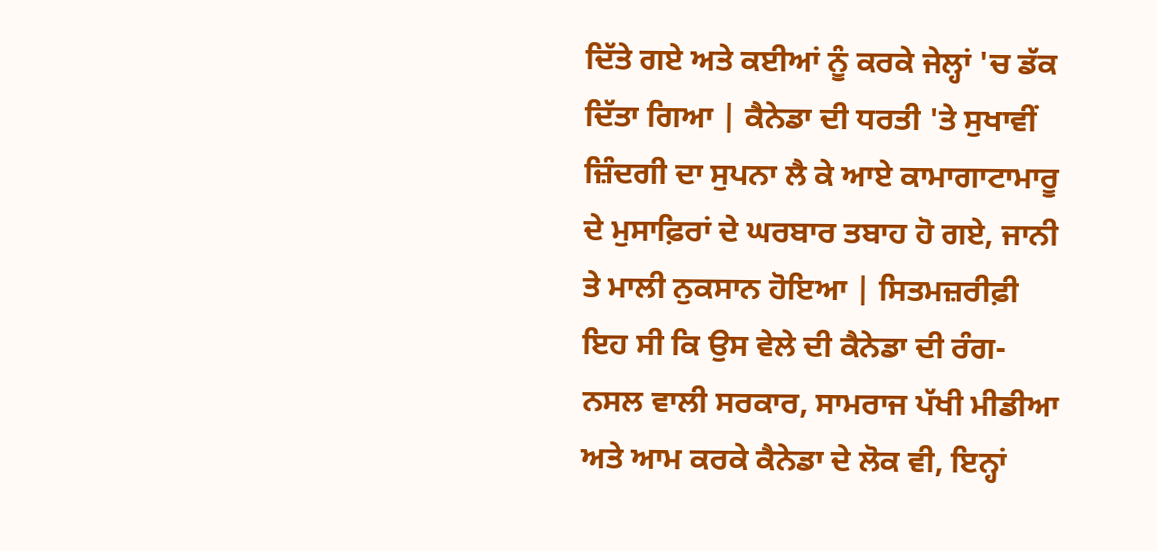ਦਿੱਤੇ ਗਏ ਅਤੇ ਕਈਆਂ ਨੂੰ ਕਰਕੇ ਜੇਲ੍ਹਾਂ 'ਚ ਡੱਕ ਦਿੱਤਾ ਗਿਆ | ਕੈਨੇਡਾ ਦੀ ਧਰਤੀ 'ਤੇ ਸੁਖਾਵੀਂ ਜ਼ਿੰਦਗੀ ਦਾ ਸੁਪਨਾ ਲੈ ਕੇ ਆਏ ਕਾਮਾਗਾਟਾਮਾਰੂ ਦੇ ਮੁਸਾਫ਼ਿਰਾਂ ਦੇ ਘਰਬਾਰ ਤਬਾਹ ਹੋ ਗਏ, ਜਾਨੀ ਤੇ ਮਾਲੀ ਨੁਕਸਾਨ ਹੋਇਆ | ਸਿਤਮਜ਼ਰੀਫ਼ੀ ਇਹ ਸੀ ਕਿ ਉਸ ਵੇਲੇ ਦੀ ਕੈਨੇਡਾ ਦੀ ਰੰਗ-ਨਸਲ ਵਾਲੀ ਸਰਕਾਰ, ਸਾਮਰਾਜ ਪੱਖੀ ਮੀਡੀਆ ਅਤੇ ਆਮ ਕਰਕੇ ਕੈਨੇਡਾ ਦੇ ਲੋਕ ਵੀ, ਇਨ੍ਹਾਂ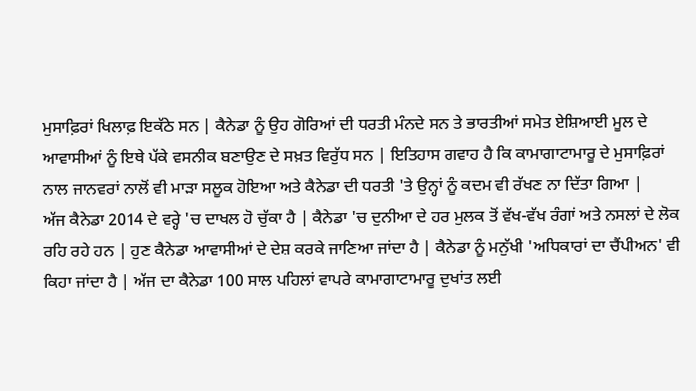ਮੁਸਾਫ਼ਿਰਾਂ ਖਿਲਾਫ਼ ਇਕੱਠੇ ਸਨ | ਕੈਨੇਡਾ ਨੂੰ ਉਹ ਗੋਰਿਆਂ ਦੀ ਧਰਤੀ ਮੰਨਦੇ ਸਨ ਤੇ ਭਾਰਤੀਆਂ ਸਮੇਤ ਏਸ਼ਿਆਈ ਮੂਲ ਦੇ ਆਵਾਸੀਆਂ ਨੂੰ ਇਥੇ ਪੱਕੇ ਵਸਨੀਕ ਬਣਾਉਣ ਦੇ ਸਖ਼ਤ ਵਿਰੁੱਧ ਸਨ | ਇਤਿਹਾਸ ਗਵਾਹ ਹੈ ਕਿ ਕਾਮਾਗਾਟਾਮਾਰੂ ਦੇ ਮੁਸਾਫ਼ਿਰਾਂ ਨਾਲ ਜਾਨਵਰਾਂ ਨਾਲੋਂ ਵੀ ਮਾੜਾ ਸਲੂਕ ਹੋਇਆ ਅਤੇ ਕੈਨੇਡਾ ਦੀ ਧਰਤੀ 'ਤੇ ਉਨ੍ਹਾਂ ਨੂੰ ਕਦਮ ਵੀ ਰੱਖਣ ਨਾ ਦਿੱਤਾ ਗਿਆ |
ਅੱਜ ਕੈਨੇਡਾ 2014 ਦੇ ਵਰ੍ਹੇ 'ਚ ਦਾਖਲ ਹੋ ਚੁੱਕਾ ਹੈ | ਕੈਨੇਡਾ 'ਚ ਦੁਨੀਆ ਦੇ ਹਰ ਮੁਲਕ ਤੋਂ ਵੱਖ-ਵੱਖ ਰੰਗਾਂ ਅਤੇ ਨਸਲਾਂ ਦੇ ਲੋਕ ਰਹਿ ਰਹੇ ਹਨ | ਹੁਣ ਕੈਨੇਡਾ ਆਵਾਸੀਆਂ ਦੇ ਦੇਸ਼ ਕਰਕੇ ਜਾਣਿਆ ਜਾਂਦਾ ਹੈ | ਕੈਨੇਡਾ ਨੂੰ ਮਨੁੱਖੀ 'ਅਧਿਕਾਰਾਂ ਦਾ ਚੈਂਪੀਅਨ' ਵੀ ਕਿਹਾ ਜਾਂਦਾ ਹੈ | ਅੱਜ ਦਾ ਕੈਨੇਡਾ 100 ਸਾਲ ਪਹਿਲਾਂ ਵਾਪਰੇ ਕਾਮਾਗਾਟਾਮਾਰੂ ਦੁਖਾਂਤ ਲਈ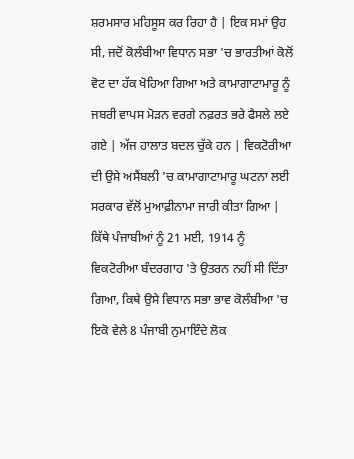ਸ਼ਰਮਸਾਰ ਮਹਿਸੂਸ ਕਰ ਰਿਹਾ ਹੈ | ਇਕ ਸਮਾਂ ਉਹ ਸੀ, ਜਦੋਂ ਕੋਲੰਬੀਆ ਵਿਧਾਨ ਸਭਾ 'ਚ ਭਾਰਤੀਆਂ ਕੋਲੋਂ ਵੋਟ ਦਾ ਹੱਕ ਖੋਹਿਆ ਗਿਆ ਅਤੇ ਕਾਮਾਗਾਟਾਮਾਰੂ ਨੂੰ ਜਬਰੀ ਵਾਪਸ ਮੋੜਨ ਵਰਗੇ ਨਫ਼ਰਤ ਭਰੇ ਫੈਸਲੇ ਲਏ ਗਏ | ਅੱਜ ਹਾਲਾਤ ਬਦਲ ਚੁੱਕੇ ਹਨ | ਵਿਕਟੋਰੀਆ ਦੀ ਉਸੇ ਅਸੈਂਬਲੀ 'ਚ ਕਾਮਾਗਾਟਾਮਾਰੂ ਘਟਨਾ ਲਈ ਸਰਕਾਰ ਵੱਲੋਂ ਮੁਆਫ਼ੀਨਾਮਾ ਜਾਰੀ ਕੀਤਾ ਗਿਆ | ਕਿੱਥੇ ਪੰਜਾਬੀਆਂ ਨੂੰ 21 ਮਈ, 1914 ਨੂੰ ਵਿਕਟੋਰੀਆ ਬੰਦਰਗਾਹ 'ਤੇ ਉਤਰਨ ਨਹੀਂ ਸੀ ਦਿੱਤਾ ਗਿਆ, ਕਿਥੇ ਉਸੇ ਵਿਧਾਨ ਸਭਾ ਭਾਵ ਕੋਲੰਬੀਆ 'ਚ ਇਕੋ ਵੇਲੇ 8 ਪੰਜਾਬੀ ਨੁਮਾਇੰਦੇ ਲੋਕ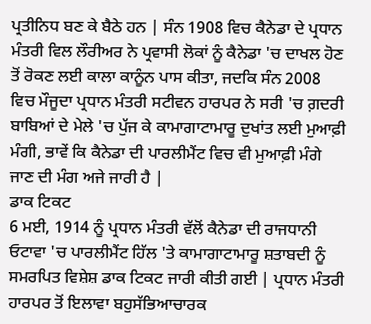ਪ੍ਰਤੀਨਿਧ ਬਣ ਕੇ ਬੈਠੇ ਹਨ | ਸੰਨ 1908 ਵਿਚ ਕੈਨੇਡਾ ਦੇ ਪ੍ਰਧਾਨ ਮੰਤਰੀ ਵਿਲ ਲੌਰੀਅਰ ਨੇ ਪ੍ਰਵਾਸੀ ਲੋਕਾਂ ਨੂੰ ਕੈਨੇਡਾ 'ਚ ਦਾਖਲ ਹੋਣ ਤੋਂ ਰੋਕਣ ਲਈ ਕਾਲਾ ਕਾਨੂੰਨ ਪਾਸ ਕੀਤਾ, ਜਦਕਿ ਸੰਨ 2008 ਵਿਚ ਮੌਜੂਦਾ ਪ੍ਰਧਾਨ ਮੰਤਰੀ ਸਟੀਵਨ ਹਾਰਪਰ ਨੇ ਸਰੀ 'ਚ ਗ਼ਦਰੀ ਬਾਬਿਆਂ ਦੇ ਮੇਲੇ 'ਚ ਪੁੱਜ ਕੇ ਕਾਮਾਗਾਟਾਮਾਰੂ ਦੁਖਾਂਤ ਲਈ ਮੁਆਫ਼ੀ ਮੰਗੀ, ਭਾਵੇਂ ਕਿ ਕੈਨੇਡਾ ਦੀ ਪਾਰਲੀਮੈਂਟ ਵਿਚ ਵੀ ਮੁਆਫ਼ੀ ਮੰਗੇ ਜਾਣ ਦੀ ਮੰਗ ਅਜੇ ਜਾਰੀ ਹੈ |
ਡਾਕ ਟਿਕਟ
6 ਮਈ, 1914 ਨੂੰ ਪ੍ਰਧਾਨ ਮੰਤਰੀ ਵੱਲੋਂ ਕੈਨੇਡਾ ਦੀ ਰਾਜਧਾਨੀ ਓਟਾਵਾ 'ਚ ਪਾਰਲੀਮੈਂਟ ਹਿੱਲ 'ਤੇ ਕਾਮਾਗਾਟਾਮਾਰੂ ਸ਼ਤਾਬਦੀ ਨੂੰ ਸਮਰਪਿਤ ਵਿਸ਼ੇਸ਼ ਡਾਕ ਟਿਕਟ ਜਾਰੀ ਕੀਤੀ ਗਈ | ਪ੍ਰਧਾਨ ਮੰਤਰੀ ਹਾਰਪਰ ਤੋਂ ਇਲਾਵਾ ਬਹੁਸੱਭਿਆਚਾਰਕ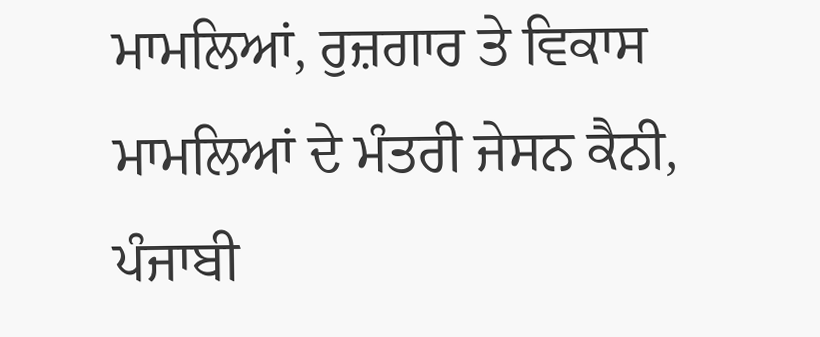ਮਾਮਲਿਆਂ, ਰੁਜ਼ਗਾਰ ਤੇ ਵਿਕਾਸ ਮਾਮਲਿਆਂ ਦੇ ਮੰਤਰੀ ਜੇਸਨ ਕੈਨੀ, ਪੰਜਾਬੀ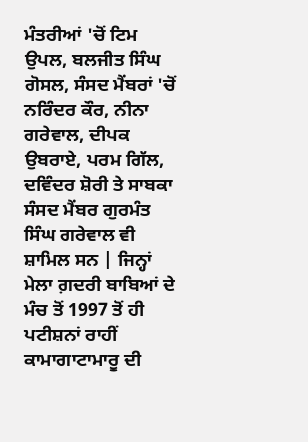ਮੰਤਰੀਆਂ 'ਚੋਂ ਟਿਮ ਉਪਲ, ਬਲਜੀਤ ਸਿੰਘ ਗੋਸਲ, ਸੰਸਦ ਮੈਂਬਰਾਂ 'ਚੋਂ ਨਰਿੰਦਰ ਕੌਰ, ਨੀਨਾ ਗਰੇਵਾਲ, ਦੀਪਕ ਉਬਰਾਏ, ਪਰਮ ਗਿੱਲ, ਦਵਿੰਦਰ ਸ਼ੋਰੀ ਤੇ ਸਾਬਕਾ ਸੰਸਦ ਮੈਂਬਰ ਗੁਰਮੰਤ ਸਿੰਘ ਗਰੇਵਾਲ ਵੀ ਸ਼ਾਮਿਲ ਸਨ | ਜਿਨ੍ਹਾਂ ਮੇਲਾ ਗ਼ਦਰੀ ਬਾਬਿਆਂ ਦੇ ਮੰਚ ਤੋਂ 1997 ਤੋਂ ਹੀ ਪਟੀਸ਼ਨਾਂ ਰਾਹੀਂ ਕਾਮਾਗਾਟਾਮਾਰੂ ਦੀ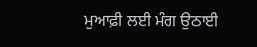ਮੁਆਫ਼ੀ ਲਈ ਮੰਗ ਉਠਾਈ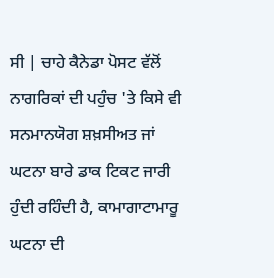ਸੀ | ਚਾਹੇ ਕੈਨੇਡਾ ਪੋਸਟ ਵੱਲੋਂ ਨਾਗਰਿਕਾਂ ਦੀ ਪਹੁੰਚ 'ਤੇ ਕਿਸੇ ਵੀ ਸਨਮਾਨਯੋਗ ਸ਼ਖ਼ਸੀਅਤ ਜਾਂ ਘਟਨਾ ਬਾਰੇ ਡਾਕ ਟਿਕਟ ਜਾਰੀ ਹੁੰਦੀ ਰਹਿੰਦੀ ਹੈ, ਕਾਮਾਗਾਟਾਮਾਰੂ ਘਟਨਾ ਦੀ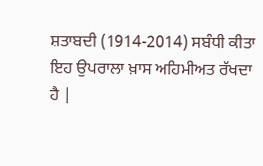ਸ਼ਤਾਬਦੀ (1914-2014) ਸਬੰਧੀ ਕੀਤਾ ਇਹ ਉਪਰਾਲਾ ਖ਼ਾਸ ਅਹਿਮੀਅਤ ਰੱਖਦਾ ਹੈ |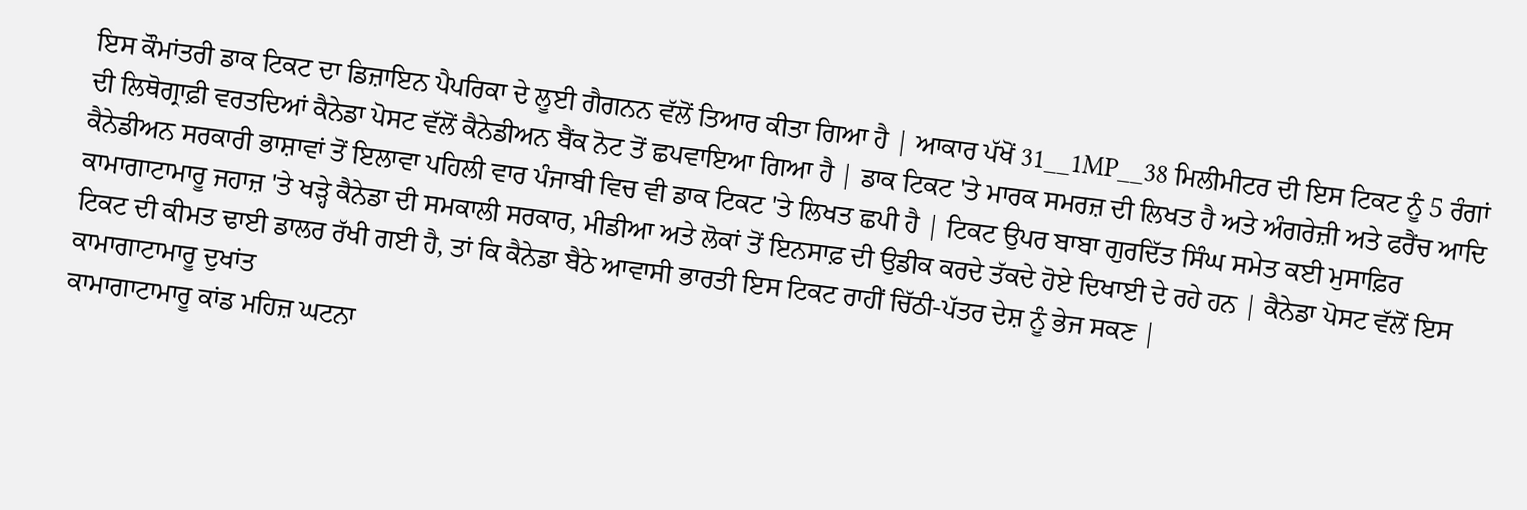ਇਸ ਕੌਮਾਂਤਰੀ ਡਾਕ ਟਿਕਟ ਦਾ ਡਿਜ਼ਾਇਨ ਪੈਪਰਿਕਾ ਦੇ ਲੂਈ ਗੈਗਨਨ ਵੱਲੋਂ ਤਿਆਰ ਕੀਤਾ ਗਿਆ ਹੈ | ਆਕਾਰ ਪੱਖੋਂ 31__1MP__38 ਮਿਲੀਮੀਟਰ ਦੀ ਇਸ ਟਿਕਟ ਨੂੰ 5 ਰੰਗਾਂ ਦੀ ਲਿਥੋਗ੍ਰਾਫ਼ੀ ਵਰਤਦਿਆਂ ਕੈਨੇਡਾ ਪੋਸਟ ਵੱਲੋਂ ਕੈਨੇਡੀਅਨ ਬੈਂਕ ਨੋਟ ਤੋਂ ਛਪਵਾਇਆ ਗਿਆ ਹੈ | ਡਾਕ ਟਿਕਟ 'ਤੇ ਮਾਰਕ ਸਮਰਜ਼ ਦੀ ਲਿਖਤ ਹੈ ਅਤੇ ਅੰਗਰੇਜ਼ੀ ਅਤੇ ਫਰੈਂਚ ਆਦਿ ਕੈਨੇਡੀਅਨ ਸਰਕਾਰੀ ਭਾਸ਼ਾਵਾਂ ਤੋਂ ਇਲਾਵਾ ਪਹਿਲੀ ਵਾਰ ਪੰਜਾਬੀ ਵਿਚ ਵੀ ਡਾਕ ਟਿਕਟ 'ਤੇ ਲਿਖਤ ਛਪੀ ਹੈ | ਟਿਕਟ ਉਪਰ ਬਾਬਾ ਗੁਰਦਿੱਤ ਸਿੰਘ ਸਮੇਤ ਕਈ ਮੁਸਾਫ਼ਿਰ ਕਾਮਾਗਾਟਾਮਾਰੂ ਜਹਾਜ਼ 'ਤੇ ਖੜ੍ਹੇ ਕੈਨੇਡਾ ਦੀ ਸਮਕਾਲੀ ਸਰਕਾਰ, ਮੀਡੀਆ ਅਤੇ ਲੋਕਾਂ ਤੋਂ ਇਨਸਾਫ਼ ਦੀ ਉਡੀਕ ਕਰਦੇ ਤੱਕਦੇ ਹੋਏ ਦਿਖਾਈ ਦੇ ਰਹੇ ਹਨ | ਕੈਨੇਡਾ ਪੋਸਟ ਵੱਲੋਂ ਇਸ ਟਿਕਟ ਦੀ ਕੀਮਤ ਢਾਈ ਡਾਲਰ ਰੱਖੀ ਗਈ ਹੈ, ਤਾਂ ਕਿ ਕੈਨੇਡਾ ਬੈਠੇ ਆਵਾਸੀ ਭਾਰਤੀ ਇਸ ਟਿਕਟ ਰਾਹੀਂ ਚਿੱਠੀ-ਪੱਤਰ ਦੇਸ਼ ਨੂੰ ਭੇਜ ਸਕਣ |
ਕਾਮਾਗਾਟਾਮਾਰੂ ਦੁਖਾਂਤ
ਕਾਮਾਗਾਟਾਮਾਰੂ ਕਾਂਡ ਮਹਿਜ਼ ਘਟਨਾ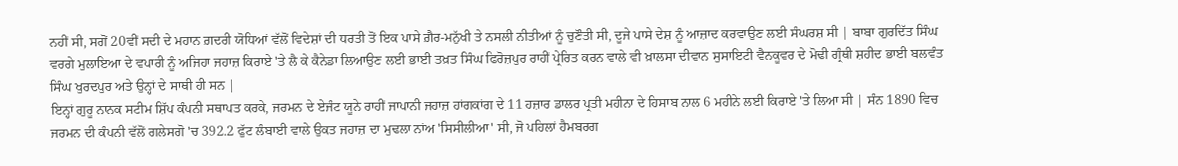ਨਹੀਂ ਸੀ, ਸਗੋਂ 20ਵੀਂ ਸਦੀ ਦੇ ਮਹਾਨ ਗ਼ਦਰੀ ਯੋਧਿਆਂ ਵੱਲੋਂ ਵਿਦੇਸ਼ਾਂ ਦੀ ਧਰਤੀ ਤੋਂ ਇਕ ਪਾਸੇ ਗ਼ੈਰ-ਮਨੁੱਖੀ ਤੇ ਨਸਲੀ ਨੀਤੀਆਂ ਨੂੰ ਚੁਣੌਤੀ ਸੀ, ਦੂਜੇ ਪਾਸੇ ਦੇਸ਼ ਨੂੰ ਆਜ਼ਾਦ ਕਰਵਾਉਣ ਲਈ ਸੰਘਰਸ਼ ਸੀ | ਬਾਬਾ ਗੁਰਦਿੱਤ ਸਿੰਘ ਵਰਗੇ ਮੁਲਾਇਆ ਦੇ ਵਪਾਰੀ ਨੂੰ ਅਜਿਹਾ ਜਹਾਜ਼ ਕਿਰਾਏ 'ਤੇ ਲੈ ਕੇ ਕੈਨੇਡਾ ਲਿਆਉਣ ਲਈ ਭਾਈ ਤਖ਼ਤ ਸਿੰਘ ਫਿਰੋਜ਼ਪੁਰ ਰਾਹੀਂ ਪ੍ਰੇਰਿਤ ਕਰਨ ਵਾਲੇ ਵੀ ਖ਼ਾਲਸਾ ਦੀਵਾਨ ਸੁਸਾਇਟੀ ਵੈਨਕੂਵਰ ਦੇ ਮੋਢੀ ਗ੍ਰੰਥੀ ਸ਼ਹੀਦ ਭਾਈ ਬਲਵੰਤ ਸਿੰਘ ਖੁਰਦਪੁਰ ਅਤੇ ਉਨ੍ਹਾਂ ਦੇ ਸਾਥੀ ਹੀ ਸਨ |
ਇਨ੍ਹਾਂ ਗੁਰੂ ਨਾਨਕ ਸਟੀਮ ਸ਼ਿੱਪ ਕੰਪਨੀ ਸਥਾਪਤ ਕਰਕੇ, ਜਰਮਨ ਦੇ ਏਜੰਟ ਯੂਨੇ ਰਾਹੀਂ ਜਾਪਾਨੀ ਜਹਾਜ਼ ਹਾਂਗਕਾਂਗ ਦੇ 11 ਹਜ਼ਾਰ ਡਾਲਰ ਪ੍ਰਤੀ ਮਹੀਨਾ ਦੇ ਹਿਸਾਬ ਨਾਲ 6 ਮਹੀਨੇ ਲਈ ਕਿਰਾਏ 'ਤੇ ਲਿਆ ਸੀ | ਸੰਨ 1890 ਵਿਚ ਜਰਮਨ ਦੀ ਕੰਪਨੀ ਵੱਲੋਂ ਗਲੇਸਗੋ 'ਚ 392.2 ਫੁੱਟ ਲੰਬਾਈ ਵਾਲੇ ਉਕਤ ਜਹਾਜ਼ ਦਾ ਮੁਢਲਾ ਨਾਂਅ 'ਸਿਸੀਲੀਆ' ਸੀ, ਜੋ ਪਹਿਲਾਂ ਹੈਮਬਰਗ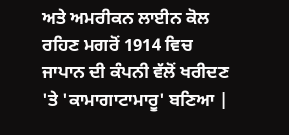ਅਤੇ ਅਮਰੀਕਨ ਲਾਈਨ ਕੋਲ ਰਹਿਣ ਮਗਰੋਂ 1914 ਵਿਚ ਜਾਪਾਨ ਦੀ ਕੰਪਨੀ ਵੱਲੋਂ ਖਰੀਦਣ 'ਤੇ 'ਕਾਮਾਗਾਟਾਮਾਰੂ' ਬਣਿਆ |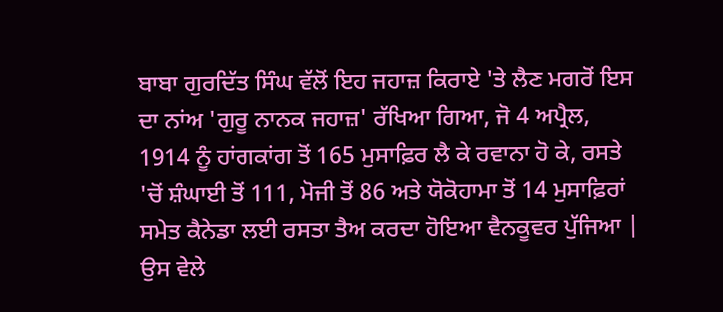ਬਾਬਾ ਗੁਰਦਿੱਤ ਸਿੰਘ ਵੱਲੋਂ ਇਹ ਜਹਾਜ਼ ਕਿਰਾਏ 'ਤੇ ਲੈਣ ਮਗਰੋਂ ਇਸ ਦਾ ਨਾਂਅ 'ਗੁਰੂ ਨਾਨਕ ਜਹਾਜ਼' ਰੱਖਿਆ ਗਿਆ, ਜੋ 4 ਅਪ੍ਰੈਲ, 1914 ਨੂੰ ਹਾਂਗਕਾਂਗ ਤੋਂ 165 ਮੁਸਾਫ਼ਿਰ ਲੈ ਕੇ ਰਵਾਨਾ ਹੋ ਕੇ, ਰਸਤੇ 'ਚੋਂ ਸ਼ੰਘਾਈ ਤੋਂ 111, ਮੋਜੀ ਤੋਂ 86 ਅਤੇ ਯੋਕੋਹਾਮਾ ਤੋਂ 14 ਮੁਸਾਫ਼ਿਰਾਂ ਸਮੇਤ ਕੈਨੇਡਾ ਲਈ ਰਸਤਾ ਤੈਅ ਕਰਦਾ ਹੋਇਆ ਵੈਨਕੂਵਰ ਪੁੱਜਿਆ | ਉਸ ਵੇਲੇ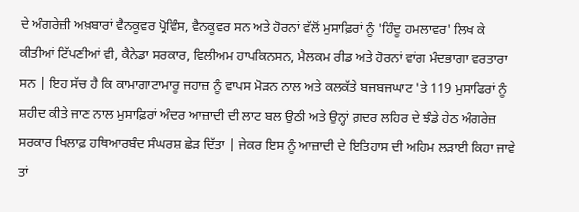ਦੇ ਅੰਗਰੇਜ਼ੀ ਅਖ਼ਬਾਰਾਂ ਵੈਨਕੂਵਰ ਪ੍ਰੋਵਿੰਸ, ਵੈਨਕੂਵਰ ਸਨ ਅਤੇ ਹੋਰਨਾਂ ਵੱਲੋਂ ਮੁਸਾਫ਼ਿਰਾਂ ਨੂੰ 'ਹਿੰਦੂ ਹਮਲਾਵਰ' ਲਿਖ ਕੇ ਕੀਤੀਆਂ ਟਿੱਪਣੀਆਂ ਵੀ, ਕੈਨੇਡਾ ਸਰਕਾਰ, ਵਿਲੀਅਮ ਹਾਪਕਿਨਸਨ, ਮੈਲਕਮ ਰੀਡ ਅਤੇ ਹੋਰਨਾਂ ਵਾਂਗ ਮੰਦਭਾਗਾ ਵਰਤਾਰਾ ਸਨ | ਇਹ ਸੱਚ ਹੈ ਕਿ ਕਾਮਾਗਾਟਾਮਾਰੂ ਜਹਾਜ਼ ਨੂੰ ਵਾਪਸ ਮੋੜਨ ਨਾਲ ਅਤੇ ਕਲਕੱਤੇ ਬਜਬਜਘਾਟ 'ਤੇ 119 ਮੁਸਾਫਿਰਾਂ ਨੂੰ ਸ਼ਹੀਦ ਕੀਤੇ ਜਾਣ ਨਾਲ ਮੁਸਾਫ਼ਿਰਾਂ ਅੰਦਰ ਆਜ਼ਾਦੀ ਦੀ ਲਾਟ ਬਲ ਉਠੀ ਅਤੇ ਉਨ੍ਹਾਂ ਗ਼ਦਰ ਲਹਿਰ ਦੇ ਝੰਡੇ ਹੇਠ ਅੰਗਰੇਜ਼ ਸਰਕਾਰ ਖਿਲਾਫ਼ ਹਥਿਆਰਬੰਦ ਸੰਘਰਸ਼ ਛੇੜ ਦਿੱਤਾ | ਜੇਕਰ ਇਸ ਨੂੰ ਆਜ਼ਾਦੀ ਦੇ ਇਤਿਹਾਸ ਦੀ ਅਹਿਮ ਲੜਾਈ ਕਿਹਾ ਜਾਵੇ ਤਾਂ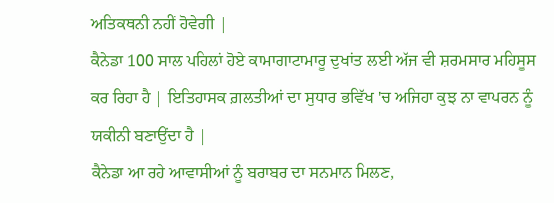ਅਤਿਕਥਨੀ ਨਹੀਂ ਹੋਵੇਗੀ |
ਕੈਨੇਡਾ 100 ਸਾਲ ਪਹਿਲਾਂ ਹੋਏ ਕਾਮਾਗਾਟਾਮਾਰੂ ਦੁਖਾਂਤ ਲਈ ਅੱਜ ਵੀ ਸ਼ਰਮਸਾਰ ਮਹਿਸੂਸ ਕਰ ਰਿਹਾ ਹੈ | ਇਤਿਹਾਸਕ ਗ਼ਲਤੀਆਂ ਦਾ ਸੁਧਾਰ ਭਵਿੱਖ 'ਚ ਅਜਿਹਾ ਕੁਝ ਨਾ ਵਾਪਰਨ ਨੂੰ ਯਕੀਨੀ ਬਣਾਉਂਦਾ ਹੈ |
ਕੈਨੇਡਾ ਆ ਰਹੇ ਆਵਾਸੀਆਂ ਨੂੰ ਬਰਾਬਰ ਦਾ ਸਨਮਾਨ ਮਿਲਣ,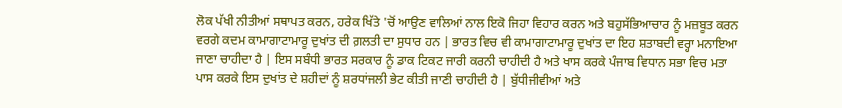ਲੋਕ ਪੱਖੀ ਨੀਤੀਆਂ ਸਥਾਪਤ ਕਰਨ, ਹਰੇਕ ਖਿੱਤੇ 'ਚੋਂ ਆਉਣ ਵਾਲਿਆਂ ਨਾਲ ਇਕੋ ਜਿਹਾ ਵਿਹਾਰ ਕਰਨ ਅਤੇ ਬਹੁਸੱਭਿਆਚਾਰ ਨੂੰ ਮਜ਼ਬੂਤ ਕਰਨ ਵਰਗੇ ਕਦਮ ਕਾਮਾਗਾਟਾਮਾਰੂ ਦੁਖਾਂਤ ਦੀ ਗ਼ਲਤੀ ਦਾ ਸੁਧਾਰ ਹਨ | ਭਾਰਤ ਵਿਚ ਵੀ ਕਾਮਾਗਾਟਾਮਾਰੂ ਦੁਖਾਂਤ ਦਾ ਇਹ ਸ਼ਤਾਬਦੀ ਵਰ੍ਹਾ ਮਨਾਇਆ ਜਾਣਾ ਚਾਹੀਦਾ ਹੈ | ਇਸ ਸਬੰਧੀ ਭਾਰਤ ਸਰਕਾਰ ਨੂੰ ਡਾਕ ਟਿਕਟ ਜਾਰੀ ਕਰਨੀ ਚਾਹੀਦੀ ਹੈ ਅਤੇ ਖਾਸ ਕਰਕੇ ਪੰਜਾਬ ਵਿਧਾਨ ਸਭਾ ਵਿਚ ਮਤਾ ਪਾਸ ਕਰਕੇ ਇਸ ਦੁਖਾਂਤ ਦੇ ਸ਼ਹੀਦਾਂ ਨੂੰ ਸ਼ਰਧਾਂਜਲੀ ਭੇਟ ਕੀਤੀ ਜਾਣੀ ਚਾਹੀਦੀ ਹੈ | ਬੁੱਧੀਜੀਵੀਆਂ ਅਤੇ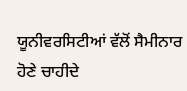ਯੂਨੀਵਰਸਿਟੀਆਂ ਵੱਲੋਂ ਸੈਮੀਨਾਰ ਹੋਣੇ ਚਾਹੀਦੇ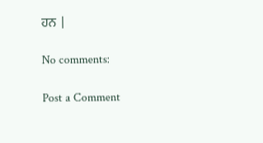ਹਨ |

No comments:

Post a Comment